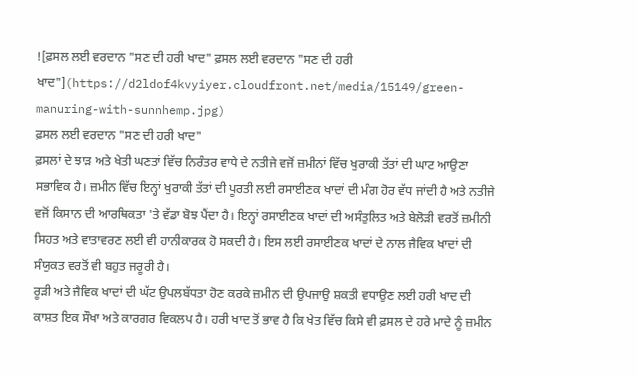![ਫ਼ਸਲ ਲਈ ਵਰਦਾਨ "ਸਣ ਦੀ ਹਰੀ ਖਾਦ" ਫ਼ਸਲ ਲਈ ਵਰਦਾਨ "ਸਣ ਦੀ ਹਰੀ ਖਾਦ"](https://d2ldof4kvyiyer.cloudfront.net/media/15149/green-manuring-with-sunnhemp.jpg)
ਫ਼ਸਲ ਲਈ ਵਰਦਾਨ "ਸਣ ਦੀ ਹਰੀ ਖਾਦ"
ਫ਼ਸਲਾਂ ਦੇ ਝਾੜ ਅਤੇ ਖੇਤੀ ਘਣਤਾਂ ਵਿੱਚ ਨਿਰੰਤਰ ਵਾਧੇ ਦੇ ਨਤੀਜੇ ਵਜੋਂ ਜ਼ਮੀਨਾਂ ਵਿੱਚ ਖੁਰਾਕੀ ਤੱਤਾਂ ਦੀ ਘਾਟ ਆਉਣਾ ਸਭਾਵਿਕ ਹੈ। ਜ਼ਮੀਨ ਵਿੱਚ ਇਨ੍ਹਾਂ ਖੁਰਾਕੀ ਤੱਤਾਂ ਦੀ ਪੂਰਤੀ ਲਈ ਰਸਾਈਣਕ ਖਾਦਾਂ ਦੀ ਮੰਗ ਹੋਰ ਵੱਧ ਜਾਂਦੀ ਹੈ ਅਤੇ ਨਤੀਜੇ ਵਜੋਂ ਕਿਸਾਨ ਦੀ ਆਰਥਿਕਤਾ 'ਤੇ ਵੱਡਾ ਬੋਝ ਪੈਂਦਾ ਹੈ। ਇਨ੍ਹਾਂ ਰਸਾਈਣਕ ਖਾਦਾਂ ਦੀ ਅਸੰਤੁਲਿਤ ਅਤੇ ਬੇਲੋੜੀ ਵਰਤੋਂ ਜ਼ਮੀਨੀ ਸਿਹਤ ਅਤੇ ਵਾਤਾਵਰਣ ਲਈ ਵੀ ਹਾਨੀਕਾਰਕ ਹੋ ਸਕਦੀ ਹੈ। ਇਸ ਲਈ ਰਸਾਈਣਕ ਖਾਦਾਂ ਦੇ ਨਾਲ ਜੈਵਿਕ ਖਾਦਾਂ ਦੀ ਸੰਯੁਕਤ ਵਰਤੋਂ ਵੀ ਬਹੁਤ ਜਰੂਰੀ ਹੈ।
ਰੂੜੀ ਅਤੇ ਜੈਵਿਕ ਖਾਦਾਂ ਦੀ ਘੱਟ ਉਪਲਬੱਧਤਾ ਹੋਣ ਕਰਕੇ ਜ਼ਮੀਨ ਦੀ ਉਪਜਾਉ ਸ਼ਕਤੀ ਵਧਾਉਣ ਲਈ ਹਰੀ ਖਾਦ ਦੀ ਕਾਸ਼ਤ ਇਕ ਸੌਖਾ ਅਤੇ ਕਾਰਗਰ ਵਿਕਲਪ ਹੈ। ਹਰੀ ਖਾਦ ਤੋਂ ਭਾਵ ਹੈ ਕਿ ਖੇਤ ਵਿੱਚ ਕਿਸੇ ਵੀ ਫ਼ਸਲ ਦੇ ਹਰੇ ਮਾਦੇ ਨੂੰ ਜ਼ਮੀਨ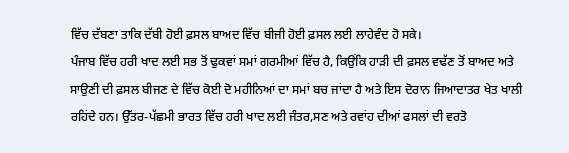ਵਿੱਚ ਦੱਬਣਾ ਤਾਕਿ ਦੱਬੀ ਹੋਈ ਫ਼ਸਲ ਬਾਅਦ ਵਿੱਚ ਬੀਜੀ ਹੋਈ ਫ਼ਸਲ ਲਈ ਲਾਹੇਵੰਦ ਹੋ ਸਕੇ।
ਪੰਜਾਬ ਵਿੱਚ ਹਰੀ ਖਾਦ ਲਈ ਸਭ ਤੋਂ ਢੁਕਵਾਂ ਸਮਾਂ ਗਰਮੀਆਂ ਵਿੱਚ ਹੈ, ਕਿਉਂਕਿ ਹਾੜੀ ਦੀ ਫ਼ਸਲ ਵਢੱਣ ਤੋਂ ਬਾਅਦ ਅਤੇ ਸਾਉਣੀ ਦੀ ਫ਼ਸਲ ਬੀਜਣ ਦੇ ਵਿੱਚ ਕੋਈ ਦੋ ਮਹੀਨਿਆਂ ਦਾ ਸਮਾਂ ਬਚ ਜਾਂਦਾ ਹੈ ਅਤੇ ਇਸ ਦੋਰਾਨ ਜਿਆਦਾਤਰ ਖੇਤ ਖਾਲੀ ਰਹਿਂਦੇ ਹਨ। ਉੱਤਰ-ਪੱਛਮੀ ਭਾਰਤ ਵਿੱਚ ਹਰੀ ਖਾਦ ਲਈ ਜੰਤਰ,ਸਣ ਅਤੇ ਰਵਾਂਹ ਦੀਆਂ ਫਸਲਾਂ ਦੀ ਵਰਤੋ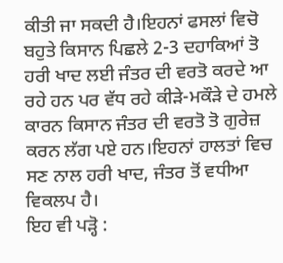ਕੀਤੀ ਜਾ ਸਕਦੀ ਹੈ।ਇਹਨਾਂ ਫਸਲਾਂ ਵਿਚੋ ਬਹੁਤੇ ਕਿਸਾਨ ਪਿਛਲੇ 2-3 ਦਹਾਕਿਆਂ ਤੋ ਹਰੀ ਖਾਦ ਲਈ ਜੰਤਰ ਦੀ ਵਰਤੋ ਕਰਦੇ ਆ ਰਹੇ ਹਨ ਪਰ ਵੱਧ ਰਹੇ ਕੀੜੇ-ਮਕੌੜੇ ਦੇ ਹਮਲੇ ਕਾਰਨ ਕਿਸਾਨ ਜੰਤਰ ਦੀ ਵਰਤੋ ਤੋ ਗੁਰੇਜ਼ ਕਰਨ ਲੱਗ ਪਏ ਹਨ।ਇਹਨਾਂ ਹਾਲਤਾਂ ਵਿਚ ਸਣ ਨਾਲ ਹਰੀ ਖਾਦ, ਜੰਤਰ ਤੋਂ ਵਧੀਆ ਵਿਕਲਪ ਹੈ।
ਇਹ ਵੀ ਪੜ੍ਹੋ :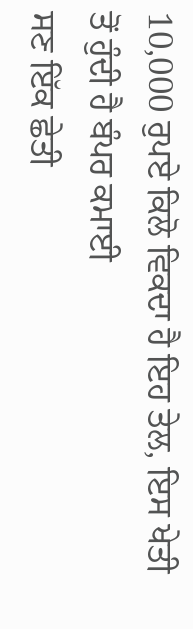10,000 ਰੁਪਏ ਕਿਲੋ ਵਿਕਦਾ ਹੈ ਇਹ ਤੇਲ, ਇਸ ਖੇਤੀ ਤੋਂ ਹੁੰਦੀ ਹੈ ਬੰਪਰ ਕਮਾਈ
ਸਣ ਇੱਕ ਛੇਤੀ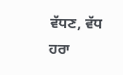ਵੱਧਣ, ਵੱਧ ਹਰਾ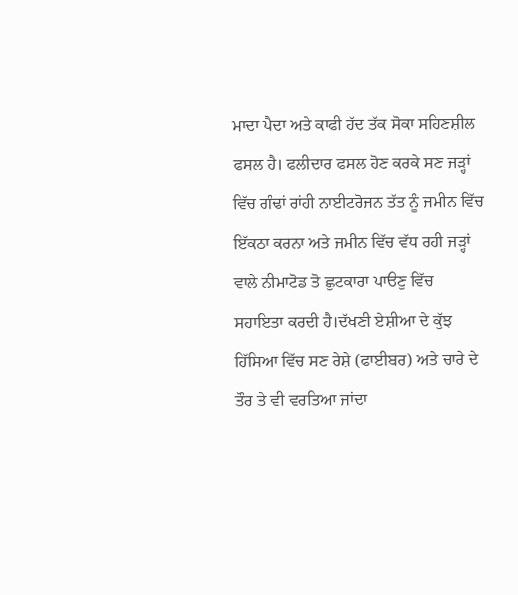ਮਾਦਾ ਪੈਦਾ ਅਤੇ ਕਾਫੀ ਹੱਦ ਤੱਕ ਸੋਕਾ ਸਹਿਣਸ਼ੀਲ ਫਸਲ ਹੈ। ਫਲੀਦਾਰ ਫਸਲ ਹੋਣ ਕਰਕੇ ਸਣ ਜੜ੍ਹਾਂ ਵਿੱਚ ਗੰਢਾਂ ਰਾਂਹੀ ਨਾਈਟਰੋਜਨ ਤੱਤ ਨੂੰ ਜਮੀਨ ਵਿੱਚ ਇੱਕਠਾ ਕਰਨਾ ਅਤੇ ਜਮੀਨ ਵਿੱਚ ਵੱਧ ਰਹੀ ਜੜ੍ਹਾਂ ਵਾਲੇ ਨੀਮਾਟੋਡ ਤੋ ਛੁਟਕਾਰਾ ਪਾੳਣੁ ਵਿੱਚ ਸਹਾਇਤਾ ਕਰਦੀ ਹੈ।ਦੱਖਣੀ ਏਸ਼ੀਆ ਦੇ ਕੁੱਝ ਹਿੱਸਿਆ ਵਿੱਚ ਸਣ ਰੇਸ਼ੇ (ਫਾਈਬਰ) ਅਤੇ ਚਾਰੇ ਦੇ ਤੌਰ ਤੇ ਵੀ ਵਰਤਿਆ ਜਾਂਦਾ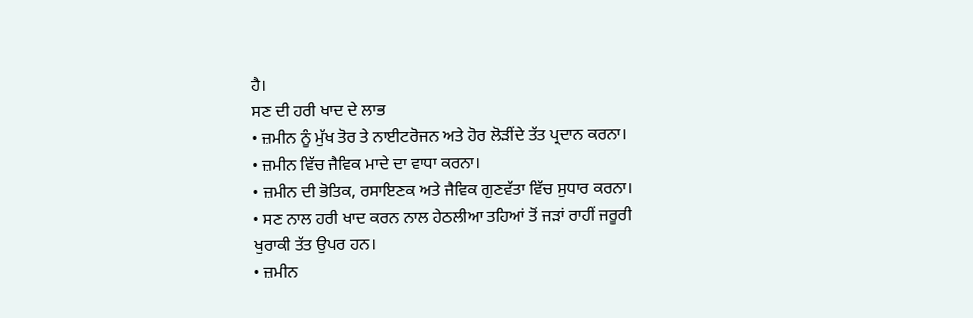ਹੈ।
ਸਣ ਦੀ ਹਰੀ ਖਾਦ ਦੇ ਲਾਭ
• ਜ਼ਮੀਨ ਨੂੰ ਮੁੱਖ ਤੋਰ ਤੇ ਨਾਈਟਰੋਜਨ ਅਤੇ ਹੋਰ ਲੋੜੀਂਦੇ ਤੱਤ ਪ੍ਰਦਾਨ ਕਰਨਾ।
• ਜ਼ਮੀਨ ਵਿੱਚ ਜੈਵਿਕ ਮਾਦੇ ਦਾ ਵਾਧਾ ਕਰਨਾ।
• ਜ਼ਮੀਨ ਦੀ ਭੋਤਿਕ, ਰਸਾਇਣਕ ਅਤੇ ਜੈਵਿਕ ਗੁਣਵੱਤਾ ਵਿੱਚ ਸੁਧਾਰ ਕਰਨਾ।
• ਸਣ ਨਾਲ ਹਰੀ ਖਾਦ ਕਰਨ ਨਾਲ ਹੇਠਲੀਆ ਤਹਿਆਂ ਤੋਂ ਜੜਾਂ ਰਾਹੀਂ ਜਰੂਰੀ ਖੁਰਾਕੀ ਤੱਤ ਉਪਰ ਹਨ।
• ਜ਼ਮੀਨ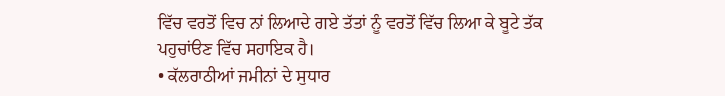ਵਿੱਚ ਵਰਤੋਂ ਵਿਚ ਨਾਂ ਲਿਆਦੇ ਗਏ ਤੱਤਾਂ ਨੂੰ ਵਰਤੋਂ ਵਿੱਚ ਲਿਆ ਕੇ ਬੂਟੇ ਤੱਕ ਪਹੁਚਾਂੳਣ ਵਿੱਚ ਸਹਾਇਕ ਹੈ।
• ਕੱਲਰਾਠੀਆਂ ਜਮੀਨਾਂ ਦੇ ਸੁਧਾਰ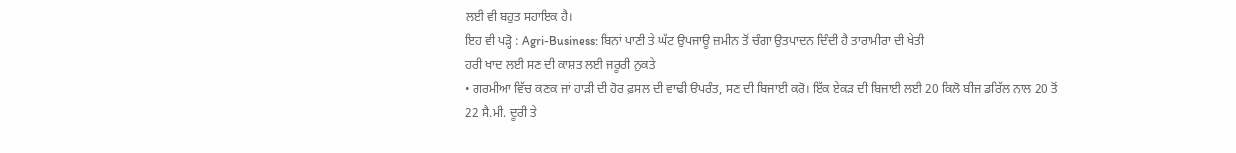ਲਈ ਵੀ ਬਹੁਤ ਸਹਾਇਕ ਹੈ।
ਇਹ ਵੀ ਪੜ੍ਹੋ : Agri-Business: ਬਿਨਾਂ ਪਾਣੀ ਤੇ ਘੱਟ ਉਪਜਾਊ ਜ਼ਮੀਨ ਤੋਂ ਚੰਗਾ ਉਤਪਾਦਨ ਦਿੰਦੀ ਹੈ ਤਾਰਾਮੀਰਾ ਦੀ ਖੇਤੀ
ਹਰੀ ਖਾਦ ਲਈ ਸਣ ਦੀ ਕਾਸ਼ਤ ਲਈ ਜਰੂਰੀ ਨੁਕਤੇ
• ਗਰਮੀਆ ਵਿੱਚ ਕਣਕ ਜਾਂ ਹਾੜੀ ਦੀ ਹੋਰ ਫ਼ਸਲ ਦੀ ਵਾਢੀ ੳਪਰੰਤ, ਸਣ ਦੀ ਬਿਜਾਈ ਕਰੋ। ਇੱਕ ਏਕੜ ਦੀ ਬਿਜਾਈ ਲਈ 20 ਕਿਲੋ ਬੀਜ ਡਰਿੱਲ ਨਾਲ 20 ਤੋਂ 22 ਸੈ.ਮੀ. ਦੂਰੀ ਤੇ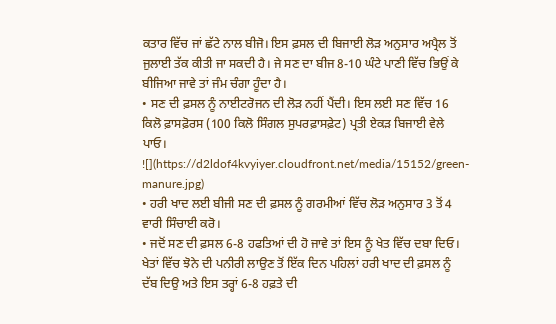ਕਤਾਰ ਵਿੱਚ ਜਾਂ ਛੱਟੇ ਨਾਲ ਬੀਜੋ। ਇਸ ਫ਼ਸਲ ਦੀ ਬਿਜਾਈ ਲੋੜ ਅਨੁਸਾਰ ਅਪ੍ਰੈਲ ਤੋਂ ਜੁਲਾਈ ਤੱਕ ਕੀਤੀ ਜਾ ਸਕਦੀ ਹੈ। ਜੇ ਸਣ ਦਾ ਬੀਜ 8-10 ਘੰਟੇ ਪਾਣੀ ਵਿੱਚ ਭਿਉਂ ਕੇ ਬੀਜਿਆ ਜਾਵੇ ਤਾਂ ਜੰਮ ਚੰਗਾ ਹੂੰਦਾ ਹੈ।
• ਸਣ ਦੀ ਫ਼ਸਲ ਨੂੰ ਨਾਈਟਰੋਜਨ ਦੀ ਲੋੜ ਨਹੀਂ ਪੈਂਦੀ। ਇਸ ਲਈ ਸਣ ਵਿੱਚ 16 ਕਿਲੋ ਫ਼ਾਸਫ਼ੋਰਸ (100 ਕਿਲੋ ਸਿੰਗਲ ਸੁਪਰਫ਼ਾਸਫ਼ੇਟ) ਪ੍ਰਤੀ ਏਕੜ ਬਿਜਾਈ ਵੇਲੇ ਪਾਓ।
![](https://d2ldof4kvyiyer.cloudfront.net/media/15152/green-manure.jpg)
• ਹਰੀ ਖਾਦ ਲਈ ਬੀਜੀ ਸਣ ਦੀ ਫ਼ਸਲ ਨੂੰ ਗਰਮੀਆਂ ਵਿੱਚ ਲੋੜ ਅਨੁਸਾਰ 3 ਤੋਂ 4 ਵਾਰੀ ਸਿੰਚਾਈ ਕਰੋ।
• ਜਦੋਂ ਸਣ ਦੀ ਫ਼ਸਲ 6-8 ਹਫਤਿਆਂ ਦੀ ਹੋ ਜਾਵੇ ਤਾਂ ਇਸ ਨੂੰ ਖੇਤ ਵਿੱਚ ਦਬਾ ਦਿਓ। ਖੇਤਾਂ ਵਿੱਚ ਝੋਨੇ ਦੀ ਪਨੀਰੀ ਲਾਉਣ ਤੋਂ ਇੱਕ ਦਿਨ ਪਹਿਲਾਂ ਹਰੀ ਖਾਦ ਦੀ ਫ਼ਸਲ ਨੂੰ ਦੱਬ ਦਿਉ ਅਤੇ ਇਸ ਤਰ੍ਹਾਂ 6-8 ਹਫ਼ਤੇ ਦੀ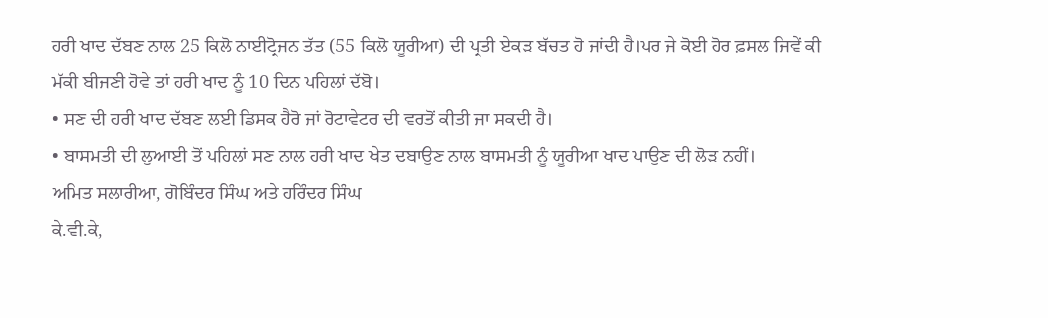ਹਰੀ ਖਾਦ ਦੱਬਣ ਨਾਲ 25 ਕਿਲੋ ਨਾਈਟ੍ਰੋਜਨ ਤੱਤ (55 ਕਿਲੋ ਯੂਰੀਆ) ਦੀ ਪ੍ਰਤੀ ਏਕੜ ਬੱਚਤ ਹੋ ਜਾਂਦੀ ਹੈ।ਪਰ ਜੇ ਕੋਈ ਹੋਰ ਫ਼ਸਲ ਜਿਵੇਂ ਕੀ ਮੱਕੀ ਬੀਜਣੀ ਹੋਵੇ ਤਾਂ ਹਰੀ ਖਾਦ ਨੂੰ 10 ਦਿਨ ਪਹਿਲਾਂ ਦੱਬੋ।
• ਸਣ ਦੀ ਹਰੀ ਖਾਦ ਦੱਬਣ ਲਈ ਡਿਸਕ ਹੈਰੋ ਜਾਂ ਰੋਟਾਵੇਟਰ ਦੀ ਵਰਤੋਂ ਕੀਤੀ ਜਾ ਸਕਦੀ ਹੈ।
• ਬਾਸਮਤੀ ਦੀ ਲੁਆਈ ਤੋਂ ਪਹਿਲਾਂ ਸਣ ਨਾਲ ਹਰੀ ਖਾਦ ਖੇਤ ਦਬਾਉਣ ਨਾਲ ਬਾਸਮਤੀ ਨੂੰ ਯੂਰੀਆ ਖਾਦ ਪਾਉਣ ਦੀ ਲੋੜ ਨਹੀਂ।
ਅਮਿਤ ਸਲਾਰੀਆ, ਗੋਬਿੰਦਰ ਸਿੰਘ ਅਤੇ ਹਰਿੰਦਰ ਸਿੰਘ
ਕੇ.ਵੀ.ਕੇ,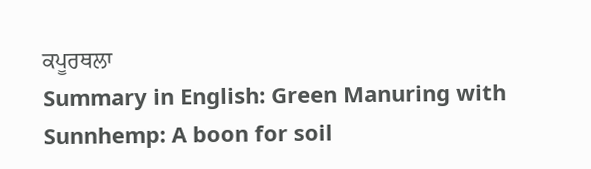ਕਪੂਰਥਲਾ
Summary in English: Green Manuring with Sunnhemp: A boon for soil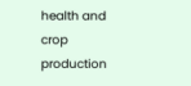health and crop production